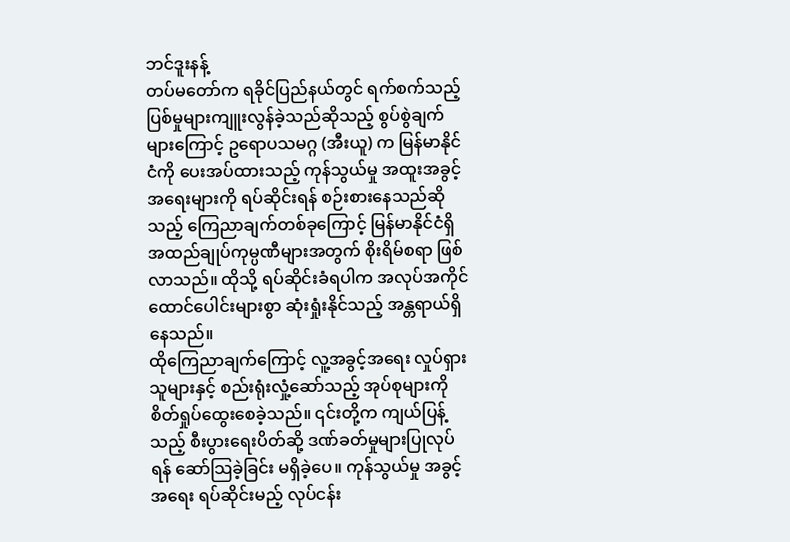ဘင်ဒူးနန့်
တပ်မတော်က ရခိုင်ပြည်နယ်တွင် ရက်စက်သည့် ပြစ်မှုများကျူးလွန်ခဲ့သည်ဆိုသည့် စွပ်စွဲချက်များကြောင့် ဥရောပသမဂ္ဂ (အီးယူ) က မြန်မာနိုင်ငံကို ပေးအပ်ထားသည့် ကုန်သွယ်မှု အထူးအခွင့်အရေးများကို ရပ်ဆိုင်းရန် စဉ်းစားနေသည်ဆိုသည့် ကြေညာချက်တစ်ခုကြောင့် မြန်မာနိုင်ငံရှိ အထည်ချုပ်ကုမ္ပဏီများအတွက် စိုးရိမ်စရာ ဖြစ်လာသည်။ ထိုသို့ ရပ်ဆိုင်းခံရပါက အလုပ်အကိုင် ထောင်ပေါင်းများစွာ ဆုံးရှုံးနိုင်သည့် အန္တရာယ်ရှိနေသည်။
ထိုကြေညာချက်ကြောင့် လူ့အခွင့်အရေး လှုပ်ရှားသူများနှင့် စည်းရုံးလှုံ့ဆော်သည့် အုပ်စုများကို စိတ်ရှုပ်ထွေးစေခဲ့သည်။ ၎င်းတို့က ကျယ်ပြန့်သည့် စီးပွားရေးပိတ်ဆို့ ဒဏ်ခတ်မှုများပြုလုပ်ရန် ဆော်သြခဲ့ခြင်း မရှိခဲ့ပေ။ ကုန်သွယ်မှု အခွင့်အရေး ရပ်ဆိုင်းမည့် လုပ်ငန်း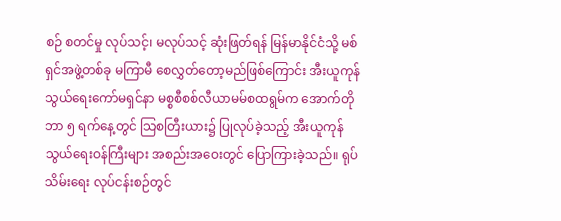စဉ် စတင်မှု လုပ်သင့်၊ မလုပ်သင့် ဆုံးဖြတ်ရန် မြန်မာနိုင်ငံသို့ မစ်ရှင်အဖွဲ့တစ်ခု မကြာမီ စေလွှတ်တော့မည်ဖြစ်ကြောင်း အီးယူကုန်သွယ်ရေးကော်မရှင်နာ မစ္စစီစစ်လီယာမမ်စထရွမ်က အောက်တိုဘာ ၅ ရက်နေ့တွင် သြစတြီးယား၌ ပြုလုပ်ခဲ့သည့် အီးယူကုန်သွယ်ရေးဝန်ကြီးများ အစည်းအဝေးတွင် ပြောကြားခဲ့သည်။ ရုပ်သိမ်းရေး လုပ်ငန်းစဉ်တွင်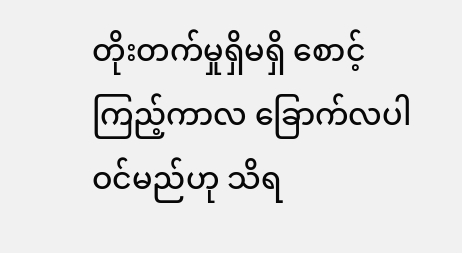တိုးတက်မှုရှိမရှိ စောင့်ကြည့်ကာလ ခြောက်လပါဝင်မည်ဟု သိရ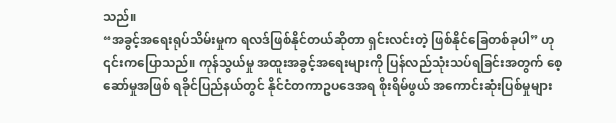သည်။
“အခွင့်အရေးရုပ်သိမ်းမှုက ရလဒ်ဖြစ်နိုင်တယ်ဆိုတာ ရှင်းလင်းတဲ့ ဖြစ်နိုင်ခြေတစ်ခုပါ” ဟု ၎င်းကပြောသည်။ ကုန်သွယ်မှု အထူးအခွင့်အရေးများကို ပြန်လည်သုံးသပ်ရခြင်းအတွက် စေ့ဆော်မှုအဖြစ် ရခိုင်ပြည်နယ်တွင် နိုင်ငံတကာဥပဒေအရ စိုးရိမ်ဖွယ် အကောင်းဆုံးပြစ်မှုများ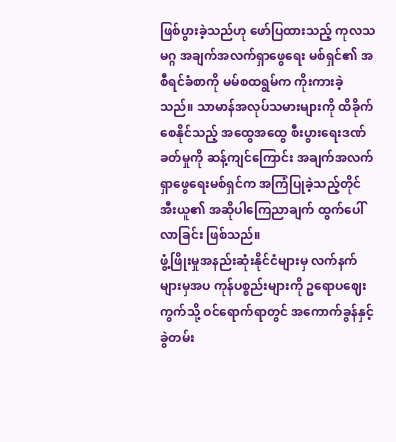ဖြစ်ပွားခဲ့သည်ဟု ဖော်ပြထားသည့် ကုလသမဂ္ဂ အချက်အလက်ရှာဖွေရေး မစ်ရှင်၏ အစီရင်ခံစာကို မမ်စထရွမ်က ကိုးကားခဲ့သည်။ သာမာန်အလုပ်သမားများကို ထိခိုက်စေနိုင်သည့် အထွေအထွေ စီးပွားရေးဒဏ်ခတ်မှုကို ဆန့်ကျင်ကြောင်း အချက်အလက်ရှာဖွေရေးမစ်ရှင်က အကြံပြုခဲ့သည့်တိုင် အီးယူ၏ အဆိုပါကြေညာချက် ထွက်ပေါ်လာခြင်း ဖြစ်သည်။
ဖွံ့ဖြိုးမှုအနည်းဆုံးနိုင်ငံများမှ လက်နက်များမှအပ ကုန်ပစ္စည်းများကို ဥရောပဈေးကွက်သို့ ဝင်ရောက်ရာတွင် အကောက်ခွန်နှင့် ခွဲတမ်း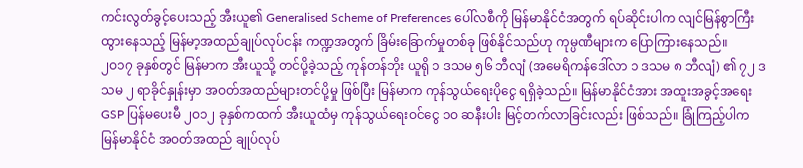ကင်းလွတ်ခွင့်ပေးသည့် အီးယူ၏ Generalised Scheme of Preferences ပေါ်လစီကို မြန်မာနိုင်ငံအတွက် ရပ်ဆိုင်းပါက လျင်မြန်စွာကြီးထွားနေသည့် မြန်မာ့အထည်ချုပ်လုပ်ငန်း ကဏ္ဍအတွက် ခြိမ်းခြောက်မှုတစ်ခု ဖြစ်နိုင်သည်ဟု ကုမ္ပဏီများက ပြောကြားနေသည်။
၂ဝ၁၇ ခုနှစ်တွင် မြန်မာက အီးယူသို့ တင်ပို့ခဲ့သည့် ကုန်တန်ဘိုး ယူရို ၁ ဒသမ ၅၆ ဘီလျံ (အမေရိကန်ဒေါ်လာ ၁ ဒသမ ၈ ဘီလျံ) ၏ ၇၂ ဒသမ ၂ ရာခိုင်နှုန်းမှာ အဝတ်အထည်များတင်ပို့မှု ဖြစ်ပြီး မြန်မာက ကုန်သွယ်ရေးပိုငွေ ရရှိခဲ့သည်။ မြန်မာနိုင်ငံအား အထူးအခွင့်အရေး GSP ပြန်မပေးမီ ၂ဝ၁၂ ခုနှစ်ကထက် အီးယူထံမှ ကုန်သွယ်ရေးဝင်ငွေ ၁ဝ ဆနီးပါး မြင့်တက်လာခြင်းလည်း ဖြစ်သည်။ ခြုံကြည့်ပါက မြန်မာနိုင်ငံ အဝတ်အထည် ချုပ်လုပ်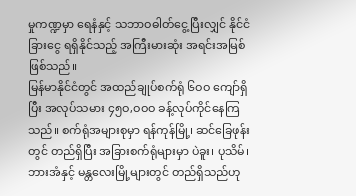မှုကဏ္ဍမှာ ရေနံနှင့် သဘာဝဓါတ်ငွေ့ပြီးလျှင် နိုင်ငံခြားငွေ ရရှိနိုင်သည့် အကြီးမားဆုံး အရင်းအမြစ်ဖြစ်သည်။
မြန်မာနိုင်ငံတွင် အထည်ချုပ်စက်ရုံ ၆ဝဝ ကျော်ရှိပြီး အလုပ်သမား ၄၅ဝ,ဝဝဝ ခန့်လုပ်ကိုင်နေကြသည်။ စက်ရုံအများစုမှာ ရန်ကုန်မြို့၊ ဆင်ခြေဖုန်းတွင် တည်ရှိပြီး အခြားစက်ရုံများမှာ ပဲခူး၊ ပုသိမ်၊ ဘားအံနှင့် မန္တလေးမြို့များတွင် တည်ရှိသည်ဟု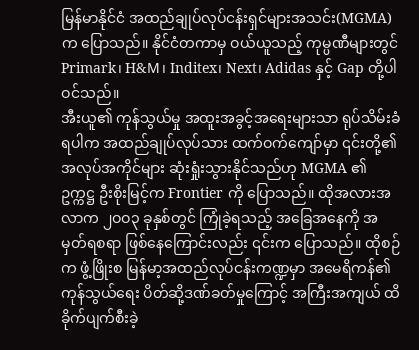မြန်မာနိုင်ငံ အထည်ချုပ်လုပ်ငန်းရှင်များအသင်း(MGMA) က ပြောသည်။ နိုင်ငံတကာမှ ဝယ်ယူသည့် ကုမ္ပဏီများတွင် Primark၊ H&M၊ Inditex၊ Next၊ Adidas နှင့် Gap တို့ပါဝင်သည်။
အီးယူ၏ ကုန်သွယ်မှု အထူးအခွင့်အရေးများသာ ရုပ်သိမ်းခံရပါက အထည်ချုပ်လုပ်သား ထက်ဝက်ကျော်မှာ ၎င်းတို့၏ အလုပ်အကိုင်များ ဆုံးရှုံးသွားနိုင်သည်ဟု MGMA ၏ ဥက္ကဋ္ဌ ဦးစိုးမြင့်က Frontier ကို ပြောသည်။ ထိုအလားအလာက ၂ဝဝ၃ ခုနှစ်တွင် ကြုံခဲ့ရသည့် အခြေအနေကို အမှတ်ရစရာ ဖြစ်နေကြောင်းလည်း ၎င်းက ပြောသည်။ ထိုစဉ်က ဖွံ့ဖြိုးစ မြန်မာ့အထည်လုပ်ငန်းကဏ္ဍမှာ အမေရိကန်၏ ကုန်သွယ်ရေး ပိတ်ဆို့ဒဏ်ခတ်မှုကြောင့် အကြီးအကျယ် ထိခိုက်ပျက်စီးခဲ့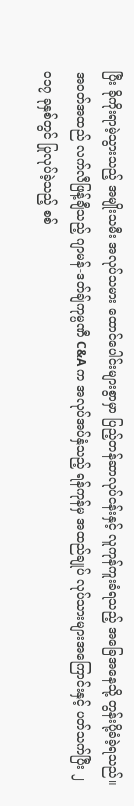ပြီး ခိုကိုးရာမဲ့သွားသည့် အမျိုးသမီး အလုပ်သမား ထောင်ပေါင်းများစွာမှာ ပြည့်တန်ဆာလုပ်ငန်းနှင့် လူကုန်ကူးခံရသည့် အခြေအနေသို့ တွန်းပို့ခံခဲ့ရသည်။
အဝတ်အထည် လက်လီဖြန့်ချီသည့် ဂျာမန်-ဒတ်ချ်ကုမ္ပဏီ C&A က အလုပ်အပ်နှံသည့် ရန်ကုန်မှ အထည်ချုပ် လုပ်သားများအကြောင်းနှင့် ပတ်သက်ပြီး ၂ဝ၁၇ ခုနှစ်တွင် ပြုလုပ်ခဲ့သည့် စစ်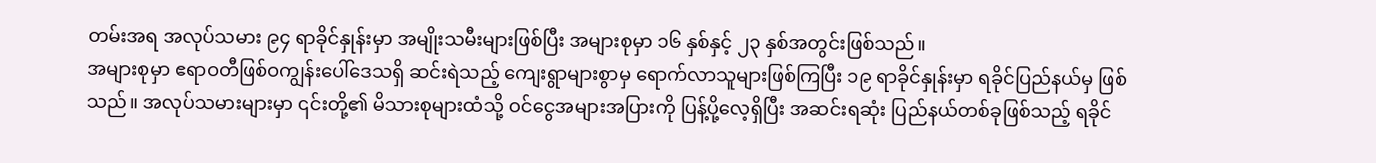တမ်းအရ အလုပ်သမား ၉၄ ရာခိုင်နှုန်းမှာ အမျိုးသမီးများဖြစ်ပြီး အများစုမှာ ၁၆ နှစ်နှင့် ၂၃ နှစ်အတွင်းဖြစ်သည်။
အများစုမှာ ဧရာဝတီဖြစ်ဝကျွန်းပေါ်ဒေသရှိ ဆင်းရဲသည့် ကျေးရွာများစွာမှ ရောက်လာသူများဖြစ်ကြပြီး ၁၉ ရာခိုင်နှုန်းမှာ ရခိုင်ပြည်နယ်မှ ဖြစ်သည်။ အလုပ်သမားများမှာ ၎င်းတို့၏ မိသားစုများထံသို့ ဝင်ငွေအများအပြားကို ပြန့်ပို့လေ့ရှိပြီး အဆင်းရဆုံး ပြည်နယ်တစ်ခုဖြစ်သည့် ရခိုင်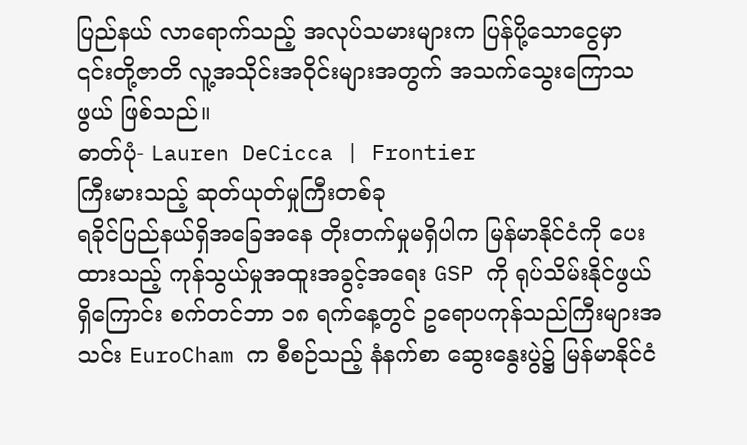ပြည်နယ် လာရောက်သည့် အလုပ်သမားများက ပြန်ပို့သောငွေမှာ ၎င်းတို့ဇာတိ လူ့အသိုင်းအဝိုင်းများအတွက် အသက်သွေးကြောသဖွယ် ဖြစ်သည်။
ဓာတ်ပုံ- Lauren DeCicca | Frontier
ကြီးမားသည့် ဆုတ်ယုတ်မှုကြီးတစ်ခု
ရခိုင်ပြည်နယ်ရှိအခြေအနေ တိုးတက်မှုမရှိပါက မြန်မာနိုင်ငံကို ပေးထားသည့် ကုန်သွယ်မှုအထူးအခွင့်အရေး GSP ကို ရုပ်သိမ်းနိုင်ဖွယ်ရှိကြောင်း စက်တင်ဘာ ၁၈ ရက်နေ့တွင် ဥရောပကုန်သည်ကြီးများအသင်း EuroCham က စီစဉ်သည့် နံနက်စာ ဆွေးနွေးပွဲ၌ မြန်မာနိုင်ငံ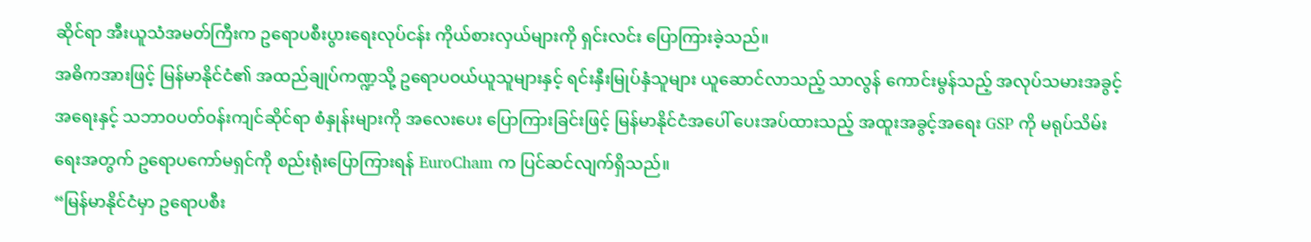ဆိုင်ရာ အီးယူသံအမတ်ကြီးက ဥရောပစီးပွားရေးလုပ်ငန်း ကိုယ်စားလှယ်များကို ရှင်းလင်း ပြောကြားခဲ့သည်။
အဓိကအားဖြင့် မြန်မာနိုင်ငံ၏ အထည်ချုပ်ကဏ္ဍသို့ ဥရောပဝယ်ယူသူများနှင့် ရင်းနှီးမြုပ်နှံသူများ ယူဆောင်လာသည့် သာလွန် ကောင်းမွန်သည့် အလုပ်သမားအခွင့်အရေးနှင့် သဘာဝပတ်ဝန်းကျင်ဆိုင်ရာ စံနှုန်းများကို အလေးပေး ပြောကြားခြင်းဖြင့် မြန်မာနိုင်ငံအပေါ် ပေးအပ်ထားသည့် အထူးအခွင့်အရေး GSP ကို မရုပ်သိမ်းရေးအတွက် ဥရောပကော်မရှင်ကို စည်းရုံးပြောကြားရန် EuroCham က ပြင်ဆင်လျက်ရှိသည်။
“မြန်မာနိုင်ငံမှာ ဥရောပစီး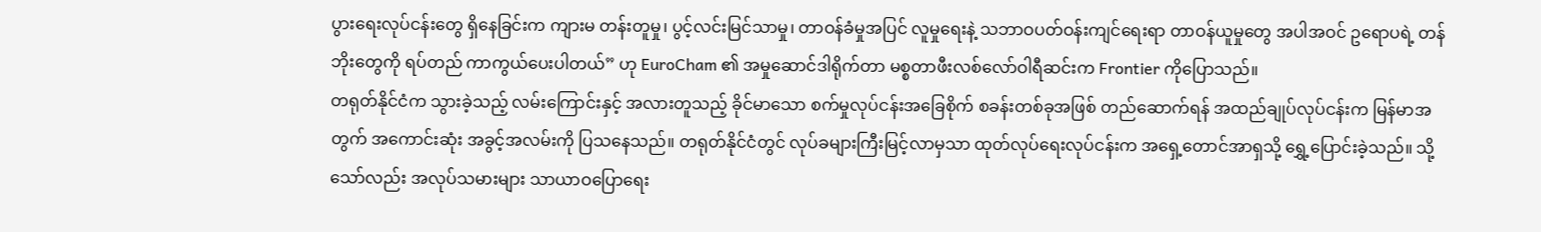ပွားရေးလုပ်ငန်းတွေ ရှိနေခြင်းက ကျားမ တန်းတူမှု၊ ပွင့်လင်းမြင်သာမှု၊ တာဝန်ခံမှုအပြင် လူမှုရေးနဲ့ သဘာဝပတ်ဝန်းကျင်ရေးရာ တာဝန်ယူမှုတွေ အပါအဝင် ဥရောပရဲ့ တန်ဘိုးတွေကို ရပ်တည် ကာကွယ်ပေးပါတယ်” ဟု EuroCham ၏ အမှုဆောင်ဒါရိုက်တာ မစ္စတာဖီးလစ်လော်ဝါရီဆင်းက Frontier ကိုပြောသည်။
တရုတ်နိုင်ငံက သွားခဲ့သည့် လမ်းကြောင်းနှင့် အလားတူသည့် ခိုင်မာသော စက်မှုလုပ်ငန်းအခြေစိုက် စခန်းတစ်ခုအဖြစ် တည်ဆောက်ရန် အထည်ချုပ်လုပ်ငန်းက မြန်မာအတွက် အကောင်းဆုံး အခွင့်အလမ်းကို ပြသနေသည်။ တရုတ်နိုင်ငံတွင် လုပ်ခများကြီးမြင့်လာမှသာ ထုတ်လုပ်ရေးလုပ်ငန်းက အရှေ့တောင်အာရှသို့ ရွှေ့ပြောင်းခဲ့သည်။ သို့သော်လည်း အလုပ်သမားများ သာယာဝပြောရေး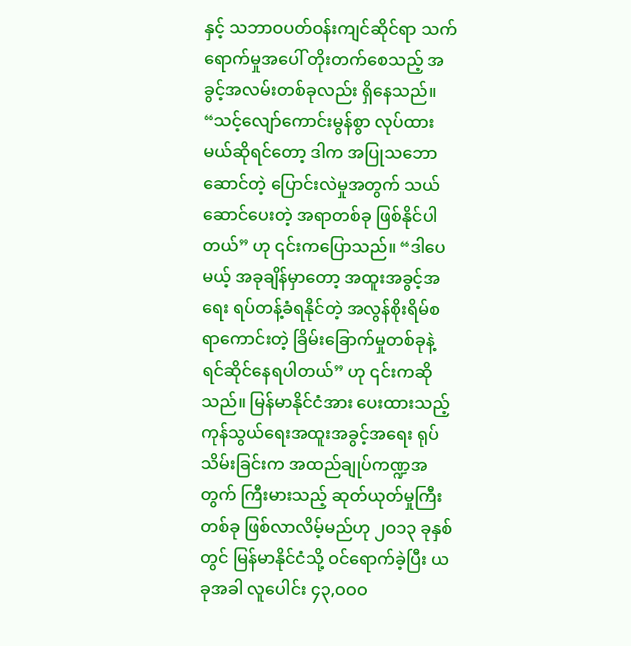နှင့် သဘာဝပတ်ဝန်းကျင်ဆိုင်ရာ သက်ရောက်မှုအပေါ် တိုးတက်စေသည့် အခွင့်အလမ်းတစ်ခုလည်း ရှိနေသည်။
“သင့်လျော်ကောင်းမွန်စွာ လုပ်ထားမယ်ဆိုရင်တော့ ဒါက အပြုသဘောဆောင်တဲ့ ပြောင်းလဲမှုအတွက် သယ်ဆောင်ပေးတဲ့ အရာတစ်ခု ဖြစ်နိုင်ပါတယ်” ဟု ၎င်းကပြောသည်။ “ဒါပေမယ့် အခုချိန်မှာတော့ အထူးအခွင့်အရေး ရပ်တန့်ခံရနိုင်တဲ့ အလွန်စိုးရိမ်စရာကောင်းတဲ့ ခြိမ်းခြောက်မှုတစ်ခုနဲ့ ရင်ဆိုင်နေရပါတယ်” ဟု ၎င်းကဆိုသည်။ မြန်မာနိုင်ငံအား ပေးထားသည့် ကုန်သွယ်ရေးအထူးအခွင့်အရေး ရုပ်သိမ်းခြင်းက အထည်ချုပ်ကဏ္ဍအတွက် ကြီးမားသည့် ဆုတ်ယုတ်မှုကြီးတစ်ခု ဖြစ်လာလိမ့်မည်ဟု ၂ဝ၁၃ ခုနှစ်တွင် မြန်မာနိုင်ငံသို့ ဝင်ရောက်ခဲ့ပြီး ယခုအခါ လူပေါင်း ၄၃,ဝဝဝ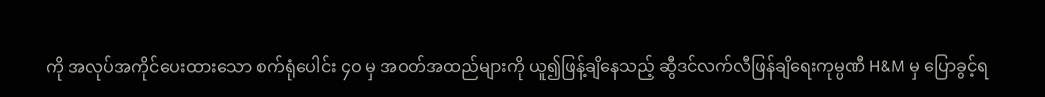ကို အလုပ်အကိုင်ပေးထားသော စက်ရုံပေါင်း ၄ဝ မှ အဝတ်အထည်များကို ယူ၍ဖြန့်ချိနေသည့် ဆွီဒင်လက်လီဖြန်ချိရေးကုမ္ပဏီ H&M မှ ပြောခွင့်ရ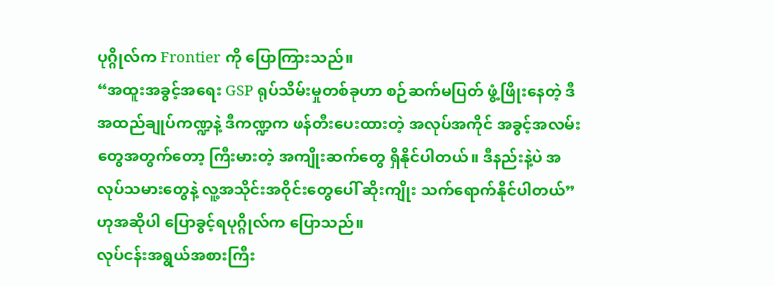ပုဂ္ဂိုလ်က Frontier ကို ပြောကြားသည်။
“အထူးအခွင့်အရေး GSP ရုပ်သိမ်းမှုတစ်ခုဟာ စဉ်ဆက်မပြတ် ဖွံ့ဖြိုးနေတဲ့ ဒီအထည်ချုပ်ကဏ္ဍနဲ့ ဒီကဏ္ဍက ဖန်တီးပေးထားတဲ့ အလုပ်အကိုင် အခွင့်အလမ်းတွေအတွက်တော့ ကြီးမားတဲ့ အကျိုးဆက်တွေ ရှိနိုင်ပါတယ်။ ဒီနည်းနဲ့ပဲ အလုပ်သမားတွေနဲ့ လူ့အသိုင်းအဝိုင်းတွေပေါ် ဆိုးကျိုး သက်ရောက်နိုင်ပါတယ်” ဟုအဆိုပါ ပြောခွင့်ရပုဂ္ဂိုလ်က ပြောသည်။
လုပ်ငန်းအရွယ်အစားကြီး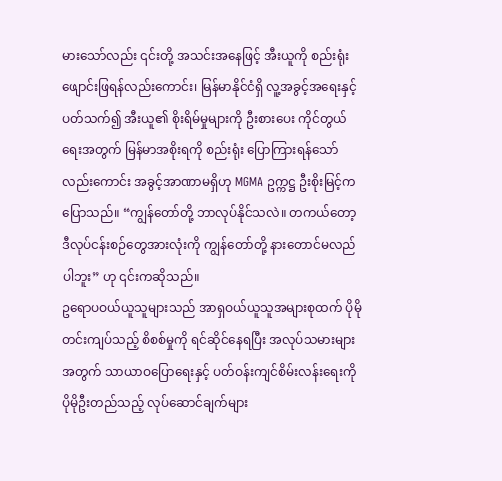မားသော်လည်း ၎င်းတို့ အသင်းအနေဖြင့် အီးယူကို စည်းရုံးဖျောင်းဖြရန်လည်းကောင်း၊ မြန်မာနိုင်ငံရှိ လူ့အခွင့်အရေးနှင့် ပတ်သက်၍ အီးယူ၏ စိုးရိမ်မှုများကို ဦးစားပေး ကိုင်တွယ်ရေးအတွက် မြန်မာအစိုးရကို စည်းရုံး ပြောကြားရန်သော်လည်းကောင်း အခွင့်အာဏာမရှိဟု MGMA ဥက္ကဋ္ဌ ဦးစိုးမြင့်က ပြောသည်။ “ကျွန်တော်တို့ ဘာလုပ်နိုင်သလဲ။ တကယ်တော့ ဒီလုပ်ငန်းစဉ်တွေအားလုံးကို ကျွန်တော်တို့ နားတောင်မလည်ပါဘူး” ဟု ၎င်းကဆိုသည်။
ဥရောပဝယ်ယူသူများသည် အာရှဝယ်ယူသူအများစုထက် ပိုမိုတင်းကျပ်သည့် စိစစ်မှုကို ရင်ဆိုင်နေရပြီး အလုပ်သမားများအတွက် သာယာဝပြောရေးနှင့် ပတ်ဝန်းကျင်စိမ်းလန်းရေးကို ပိုမိုဦးတည်သည့် လုပ်ဆောင်ချက်များ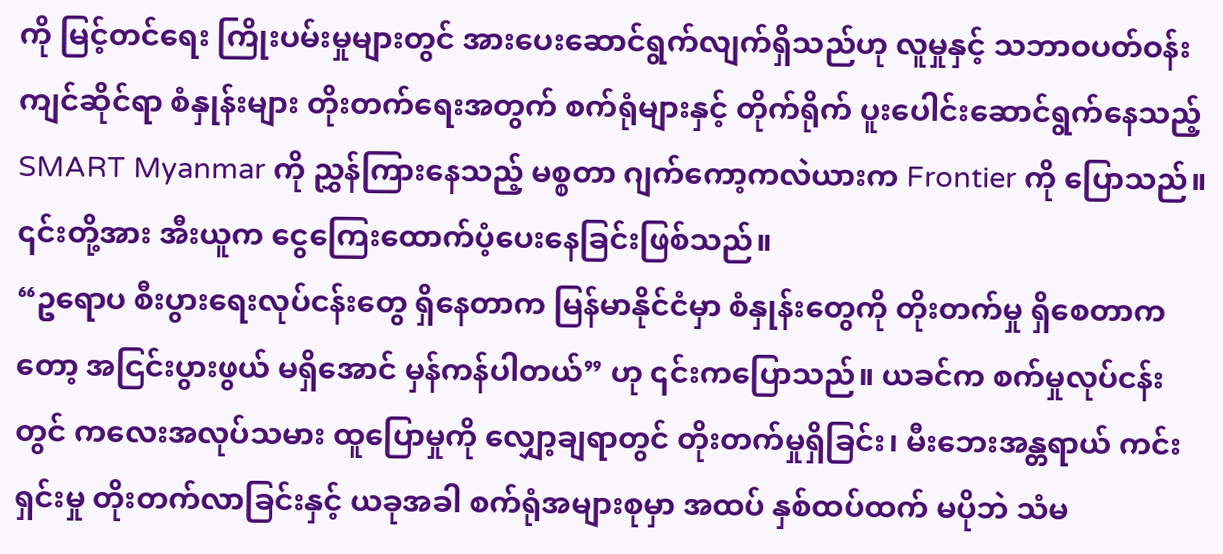ကို မြင့်တင်ရေး ကြိုးပမ်းမှုများတွင် အားပေးဆောင်ရွက်လျက်ရှိသည်ဟု လူမှုနှင့် သဘာဝပတ်ဝန်းကျင်ဆိုင်ရာ စံနှုန်းများ တိုးတက်ရေးအတွက် စက်ရုံများနှင့် တိုက်ရိုက် ပူးပေါင်းဆောင်ရွက်နေသည့် SMART Myanmar ကို ညွှန်ကြားနေသည့် မစ္စတာ ဂျက်ကော့ကလဲယားက Frontier ကို ပြောသည်။ ၎င်းတို့အား အီးယူက ငွေကြေးထောက်ပံ့ပေးနေခြင်းဖြစ်သည်။
“ဥရောပ စီးပွားရေးလုပ်ငန်းတွေ ရှိနေတာက မြန်မာနိုင်ငံမှာ စံနှုန်းတွေကို တိုးတက်မှု ရှိစေတာကတော့ အငြင်းပွားဖွယ် မရှိအောင် မှန်ကန်ပါတယ်” ဟု ၎င်းကပြောသည်။ ယခင်က စက်မှုလုပ်ငန်းတွင် ကလေးအလုပ်သမား ထူပြောမှုကို လျှော့ချရာတွင် တိုးတက်မှုရှိခြင်း၊ မီးဘေးအန္တရာယ် ကင်းရှင်းမှု တိုးတက်လာခြင်းနှင့် ယခုအခါ စက်ရုံအများစုမှာ အထပ် နှစ်ထပ်ထက် မပိုဘဲ သံမ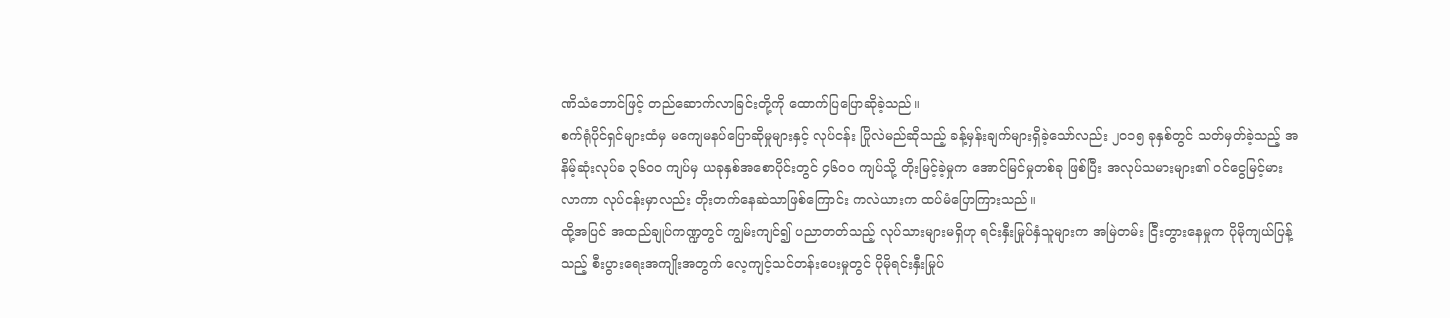ဏိသံဘောင်ဖြင့် တည်ဆောက်လာခြင်းတို့ကို ထောက်ပြပြောဆိုခဲ့သည်။
စက်ရုံပိုင်ရှင်များထံမှ မကျေမနပ်ပြောဆိုမှုများနှင့် လုပ်ငန်း ပြိုလဲမည်ဆိုသည့် ခန့်မှန်းချက်များရှိခဲ့သော်လည်း ၂ဝ၁၅ ခုနှစ်တွင် သတ်မှတ်ခဲ့သည့် အနိမ့်ဆုံးလုပ်ခ ၃၆ဝဝ ကျပ်မှ ယခုနှစ်အစောပိုင်းတွင် ၄၆ဝဝ ကျပ်သို့ တိုးမြင့်ခဲ့မှုက အောင်မြင်မှုတစ်ခု ဖြစ်ပြီး အလုပ်သမားများ၏ ဝင်ငွေမြင့်မားလာကာ လုပ်ငန်းမှာလည်း တိုးတက်နေဆဲသာဖြစ်ကြောင်း ကလဲယားက ထပ်မံပြောကြားသည်။
ထို့အပြင် အထည်ချုပ်ကဏ္ဍတွင် ကျွမ်းကျင်၍ ပညာတတ်သည့် လုပ်သားများမရှိဟု ရင်းနှီးမြုပ်နှံသူများက အမြဲတမ်း ငြီးတွားနေမှုက ပိုမိုကျယ်ပြန့်သည့် စီးပွားရေးအကျိုးအတွက် လေ့ကျင့်သင်တန်းပေးမှုတွင် ပိုမိုရင်းနှီးမြုပ်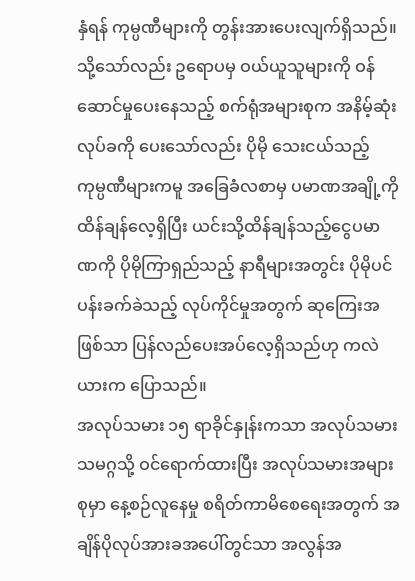နှံရန် ကုမ္ပဏီများကို တွန်းအားပေးလျက်ရှိသည်။
သို့သော်လည်း ဥရောပမှ ဝယ်ယူသူများကို ဝန်ဆောင်မှုပေးနေသည့် စက်ရုံအများစုက အနိမ့်ဆုံးလုပ်ခကို ပေးသော်လည်း ပိုမို သေးငယ်သည့် ကုမ္ပဏီများကမူ အခြေခံလစာမှ ပမာဏအချို့ကို ထိန်ချန်လေ့ရှိပြီး ယင်းသို့ထိန်ချန်သည့်ငွေပမာဏကို ပိုမိုကြာရှည်သည့် နာရီများအတွင်း ပိုမိုပင်ပန်းခက်ခဲသည့် လုပ်ကိုင်မှုအတွက် ဆုကြေးအဖြစ်သာ ပြန်လည်ပေးအပ်လေ့ရှိသည်ဟု ကလဲယားက ပြောသည်။
အလုပ်သမား ၁၅ ရာခိုင်နှုန်းကသာ အလုပ်သမားသမဂ္ဂသို့ ဝင်ရောက်ထားပြီး အလုပ်သမားအများစုမှာ နေ့စဉ်လူနေမှု စရိတ်ကာမိစေရေးအတွက် အချိန်ပိုလုပ်အားခအပေါ်တွင်သာ အလွန်အ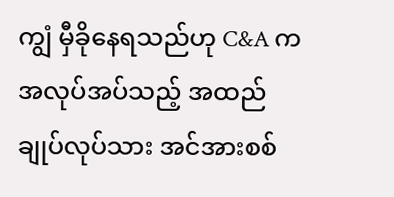ကျွံ မှီခိုနေရသည်ဟု C&A က အလုပ်အပ်သည့် အထည်ချုပ်လုပ်သား အင်အားစစ်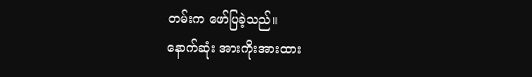တမ်းက ဖော်ပြခဲ့သည်။
နောက်ဆုံး အားကိုးအားထား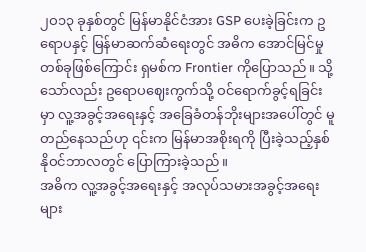၂ဝ၁၃ ခုနှစ်တွင် မြန်မာနိုင်ငံအား GSP ပေးခဲ့ခြင်းက ဥရောပနှင့် မြန်မာဆက်ဆံရေးတွင် အဓိက အောင်မြင်မှုတစ်ခုဖြစ်ကြောင်း ရှမစ်က Frontier ကိုပြောသည်။ သို့သော်လည်း ဥရောပဈေးကွက်သို့ ဝင်ရောက်ခွင့်ရခြင်းမှာ လူ့အခွင့်အရေးနှင့် အခြေခံတန်ဘိုးများအပေါ်တွင် မူတည်နေသည်ဟု ၎င်းက မြန်မာအစိုးရကို ပြီးခဲ့သည့်နှစ် နိုဝင်ဘာလတွင် ပြောကြားခဲ့သည်။
အဓိက လူ့အခွင့်အရေးနှင့် အလုပ်သမားအခွင့်အရေးများ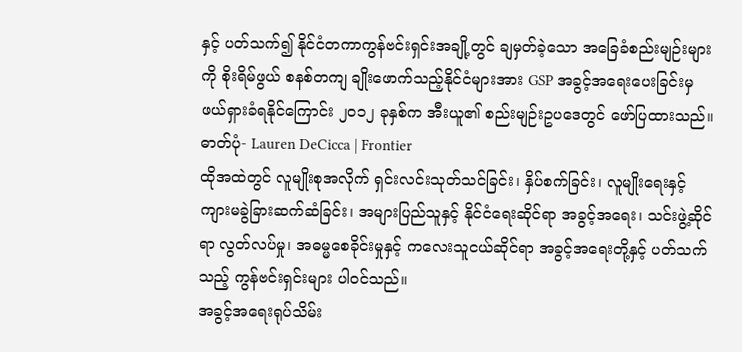နှင့် ပတ်သက်၍ နိုင်ငံတကာကွန်ဗင်းရှင်းအချို့တွင် ချမှတ်ခဲ့သော အခြေခံစည်းမျဉ်းများကို စိုးရိမ်ဖွယ် စနစ်တကျ ချိုးဖောက်သည့်နိုင်ငံများအား GSP အခွင့်အရေးပေးခြင်းမှ ဖယ်ရှားခံရနိုင်ကြောင်း ၂ဝ၁၂ ခုနှစ်က အီးယူ၏ စည်းမျဉ်းဥပဒေတွင် ဖော်ပြထားသည်။
ဓာတ်ပုံ- Lauren DeCicca | Frontier
ထိုအထဲတွင် လူမျိုးစုအလိုက် ရှင်းလင်းသုတ်သင်ခြင်း၊ နှိပ်စက်ခြင်း၊ လူမျိုးရေးနှင့် ကျားမခွဲခြားဆက်ဆံခြင်း၊ အများပြည်သူနှင့် နိုင်ငံရေးဆိုင်ရာ အခွင့်အရေး၊ သင်းဖွဲ့ဆိုင်ရာ လွတ်လပ်မှု၊ အဓမ္မစေခိုင်းမှုနှင့် ကလေးသူငယ်ဆိုင်ရာ အခွင့်အရေးတို့နှင့် ပတ်သက်သည့် ကွန်ဗင်းရှင်းများ ပါဝင်သည်။
အခွင့်အရေးရုပ်သိမ်း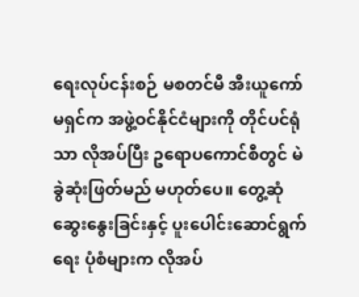ရေးလုပ်ငန်းစဉ် မစတင်မီ အီးယူကော်မရှင်က အဖွဲ့ဝင်နိုင်ငံများကို တိုင်ပင်ရုံသာ လိုအပ်ပြီး ဥရောပကောင်စီတွင် မဲခွဲဆုံးဖြတ်မည် မဟုတ်ပေ။ တွေ့ဆုံဆွေးနွေးခြင်းနှင့် ပူးပေါင်းဆောင်ရွက်ရေး ပုံစံများက လိုအပ်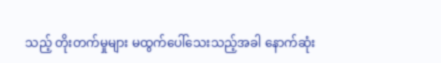သည့် တိုးတက်မှုများ မထွက်ပေါ်သေးသည့်အခါ နောက်ဆုံး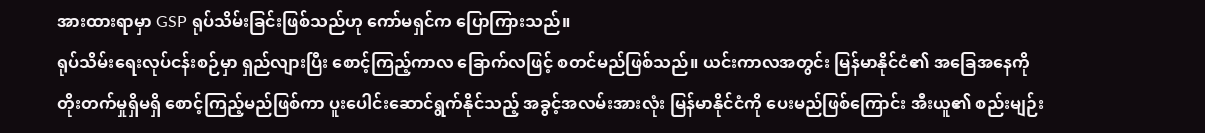အားထားရာမှာ GSP ရုပ်သိမ်းခြင်းဖြစ်သည်ဟု ကော်မရှင်က ပြောကြားသည်။
ရုပ်သိမ်းရေးလုပ်ငန်းစဉ်မှာ ရှည်လျားပြီး စောင့်ကြည့်ကာလ ခြောက်လဖြင့် စတင်မည်ဖြစ်သည်။ ယင်းကာလအတွင်း မြန်မာနိုင်ငံ၏ အခြေအနေကို တိုးတက်မှုရှိမရှိ စောင့်ကြည့်မည်ဖြစ်ကာ ပူးပေါင်းဆောင်ရွက်နိုင်သည့် အခွင့်အလမ်းအားလုံး မြန်မာနိုင်ငံကို ပေးမည်ဖြစ်ကြောင်း အီးယူ၏ စည်းမျဉ်း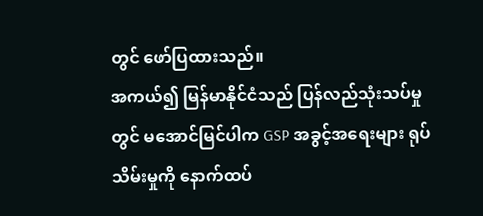တွင် ဖော်ပြထားသည်။
အကယ်၍ မြန်မာနိုင်ငံသည် ပြန်လည်သုံးသပ်မှုတွင် မအောင်မြင်ပါက GSP အခွင့်အရေးများ ရုပ်သိမ်းမှုကို နောက်ထပ်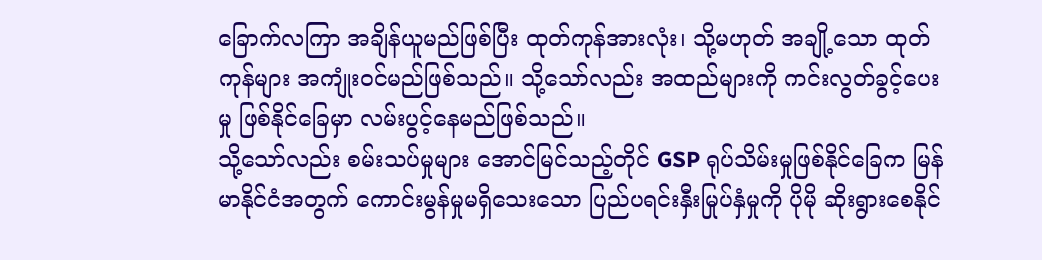ခြောက်လကြာ အချိန်ယူမည်ဖြစ်ပြီး ထုတ်ကုန်အားလုံး၊ သို့မဟုတ် အချို့သော ထုတ်ကုန်များ အကျုံးဝင်မည်ဖြစ်သည်။ သို့သော်လည်း အထည်များကို ကင်းလွတ်ခွင့်ပေးမှု ဖြစ်နိုင်ခြေမှာ လမ်းပွင့်နေမည်ဖြစ်သည်။
သို့သော်လည်း စမ်းသပ်မှုများ အောင်မြင်သည့်တိုင် GSP ရုပ်သိမ်းမှုဖြစ်နိုင်ခြေက မြန်မာနိုင်ငံအတွက် ကောင်းမွန်မှုမရှိသေးသော ပြည်ပရင်းနှီးမြုပ်နှံမှုကို ပိုမို ဆိုးရွားစေနိုင်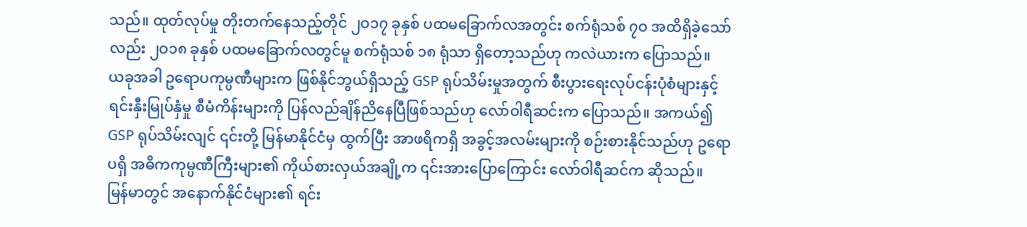သည်။ ထုတ်လုပ်မှု တိုးတက်နေသည့်တိုင် ၂ဝ၁၇ ခုနှစ် ပထမခြောက်လအတွင်း စက်ရုံသစ် ၇ဝ အထိရှိခဲ့သော်လည်း ၂ဝ၁၈ ခုနှစ် ပထမခြောက်လတွင်မူ စက်ရုံသစ် ၁၈ ရုံသာ ရှိတော့သည်ဟု ကလဲယားက ပြောသည်။
ယခုအခါ ဥရောပကုမ္ပဏီများက ဖြစ်နိုင်ဘွယ်ရှိသည့် GSP ရုပ်သိမ်းမှုအတွက် စီးပွားရေးလုပ်ငန်းပုံစံများနှင့် ရင်းနှီးမြုပ်နှံမှု စီမံကိန်းများကို ပြန်လည်ချိန်ညိနေပြီဖြစ်သည်ဟု လော်ဝါရီဆင်းက ပြောသည်။ အကယ်၍ GSP ရုပ်သိမ်းလျင် ၎င်းတို့ မြန်မာနိုင်ငံမှ ထွက်ပြီး အာဖရိကရှိ အခွင့်အလမ်းများကို စဉ်းစားနိုင်သည်ဟု ဥရောပရှိ အဓိကကုမ္ပဏီကြီးများ၏ ကိုယ်စားလှယ်အချို့က ၎င်းအားပြောကြောင်း လော်ဝါရီဆင်က ဆိုသည်။
မြန်မာတွင် အနောက်နိုင်ငံများ၏ ရင်း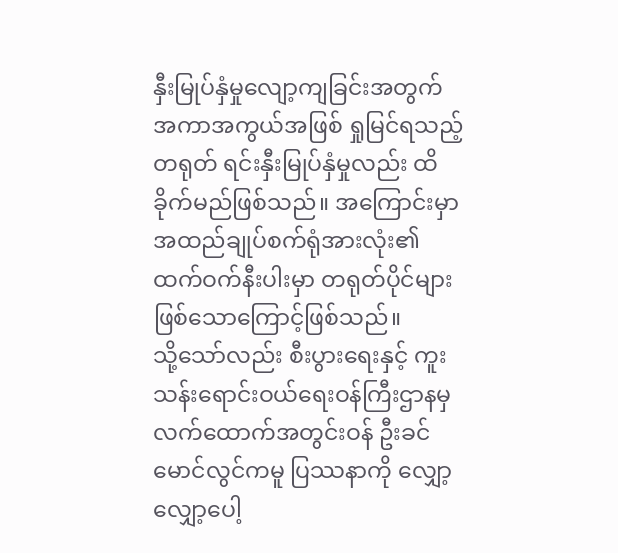နှီးမြုပ်နှံမှုလျော့ကျခြင်းအတွက် အကာအကွယ်အဖြစ် ရှုမြင်ရသည့် တရုတ် ရင်းနှီးမြုပ်နှံမှုလည်း ထိခိုက်မည်ဖြစ်သည်။ အကြောင်းမှာ အထည်ချုပ်စက်ရုံအားလုံး၏ ထက်ဝက်နီးပါးမှာ တရုတ်ပိုင်များ ဖြစ်သောကြောင့်ဖြစ်သည်။
သို့သော်လည်း စီးပွားရေးနှင့် ကူးသန်းရောင်းဝယ်ရေးဝန်ကြီးဌာနမှ လက်ထောက်အတွင်းဝန် ဦးခင်မောင်လွင်ကမူ ပြဿနာကို လျှော့လျှော့ပေါ့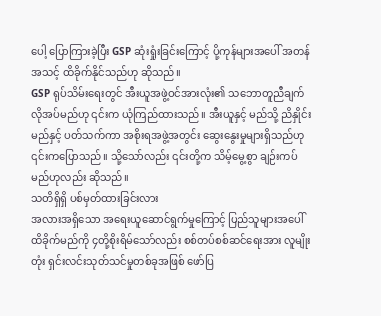ပေါ့ ပြောကြားခဲ့ပြီး GSP ဆုံးရှုံးခြင်းကြောင့် ပို့ကုန်များအပေါ် အတန်အသင့် ထိခိုက်နိုင်သည်ဟု ဆိုသည်။
GSP ရုပ်သိမ်းရေးတွင် အီးယူအဖွဲ့ဝင်အားလုံး၏ သဘောတူညီချက်လိုအပ်မည်ဟု ၎င်းက ယုံကြည်ထားသည်။ အီးယူနှင့် မည်သို့ ညိနှိုင်းမည်နှင့် ပတ်သက်ကာ အစိုးရအဖွဲ့အတွင်း ဆွေးနွေးမှုများရှိသည်ဟု ၎င်းကပြောသည်။ သို့သော်လည်း ၎င်းတို့က သိမ့်မွေ့စွာ ချဉ်းကပ်မည်ဟုလည်း ဆိုသည်။
သတိရှိရှိ ပစ်မှတ်ထားခြင်းလား
အလားအရှိသော အရေးယူဆောင်ရွက်မှုကြောင့် ပြည်သူများအပေါ် ထိခိုက်မည်ကို ၄တို့စိုးရိမ်သော်လည်း စစ်တပ်စစ်ဆင်ရေးအား လူမျိုးတုံး ရှင်းလင်းသုတ်သင်မှုတစ်ခုအဖြစ် ဖော်ပြ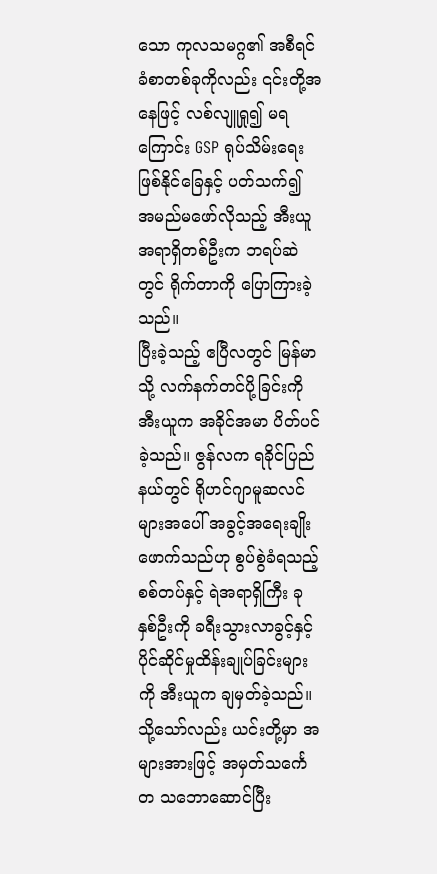သော ကုလသမဂ္ဂ၏ အစီရင်ခံစာတစ်ခုကိုလည်း ၎င်းတို့အနေဖြင့် လစ်လျူရှု၍ မရကြောင်း GSP ရုပ်သိမ်းရေးဖြစ်နိုင်ခြေနှင့် ပတ်သက်၍ အမည်မဖော်လိုသည့် အီးယူအရာရှိတစ်ဦးက ဘရပ်ဆဲတွင် ရိုက်တာကို ပြောကြားခဲ့သည်။
ပြီးခဲ့သည့် ဧပြီလတွင် မြန်မာသို့ လက်နက်တင်ပို့ခြင်းကို အီးယူက အခိုင်အမာ ပိတ်ပင်ခဲ့သည်။ ဇွန်လက ရခိုင်ပြည်နယ်တွင် ရိုဟင်ဂျာမူဆလင်များအပေါ် အခွင့်အရေးချိုးဖောက်သည်ဟု စွပ်စွဲခံရသည့် စစ်တပ်နှင့် ရဲအရာရှိကြီး ခုနှစ်ဦးကို ခရီးသွားလာခွင့်နှင့် ပိုင်ဆိုင်မှုထိန်းချုပ်ခြင်းများကို အီးယူက ချမှတ်ခဲ့သည်။
သို့သော်လည်း ယင်းတို့မှာ အများအားဖြင့် အမှတ်သင်္ကေတ သဘောဆောင်ပြီး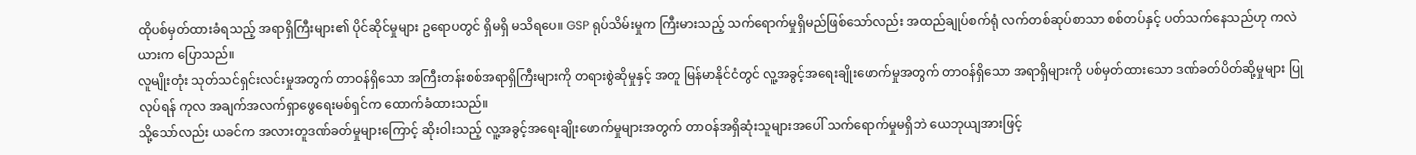ထိုပစ်မှတ်ထားခံရသည့် အရာရှိကြီးများ၏ ပိုင်ဆိုင်မှုများ ဥရောပတွင် ရှိမရှိ မသိရပေ။ GSP ရုပ်သိမ်းမှုက ကြီးမားသည့် သက်ရောက်မှုရှိမည်ဖြစ်သော်လည်း အထည်ချုပ်စက်ရုံ လက်တစ်ဆုပ်စာသာ စစ်တပ်နှင့် ပတ်သက်နေသည်ဟု ကလဲယားက ပြောသည်။
လူမျိုးတုံး သုတ်သင်ရှင်းလင်းမှုအတွက် တာဝန်ရှိသော အကြီးတန်းစစ်အရာရှိကြီးများကို တရားစွဲဆိုမှုနှင့် အတူ မြန်မာနိုင်ငံတွင် လူ့အခွင့်အရေးချိုးဖောက်မှုအတွက် တာဝန်ရှိသော အရာရှိများကို ပစ်မှတ်ထားသော ဒဏ်ခတ်ပိတ်ဆို့မှုများ ပြုလုပ်ရန် ကုလ အချက်အလက်ရှာဖွေရေးမစ်ရှင်က ထောက်ခံထားသည်။
သို့သော်လည်း ယခင်က အလားတူဒဏ်ခတ်မှုများကြောင့် ဆိုးဝါးသည့် လူ့အခွင့်အရေးချိုးဖောက်မှုများအတွက် တာဝန်အရှိဆုံးသူများအပေါ် သက်ရောက်မှုမရှိဘဲ ယေဘုယျအားဖြင့်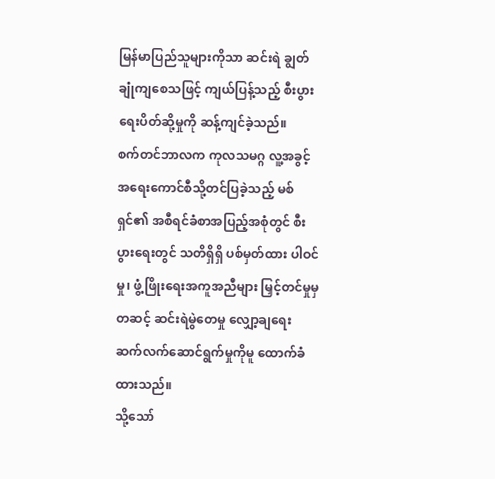မြန်မာပြည်သူများကိုသာ ဆင်းရဲ ချွတ်ချုံကျစေသဖြင့် ကျယ်ပြန့်သည့် စီးပွားရေးပိတ်ဆို့မှုကို ဆန့်ကျင်ခဲ့သည်။
စက်တင်ဘာလက ကုလသမဂ္ဂ လူ့အခွင့်အရေးကောင်စီသို့တင်ပြခဲ့သည့် မစ်ရှင်၏ အစီရင်ခံစာအပြည့်အစုံတွင် စီးပွားရေးတွင် သတိရှိရှိ ပစ်မှတ်ထား ပါဝင်မှု၊ ဖွံ့ဖြိုးရေးအကူအညီများ မြှင့်တင်မှုမှတဆင့် ဆင်းရဲမွဲတေမှု လျှော့ချရေး ဆက်လက်ဆောင်ရွက်မှုကိုမူ ထောက်ခံထားသည်။
သို့သော်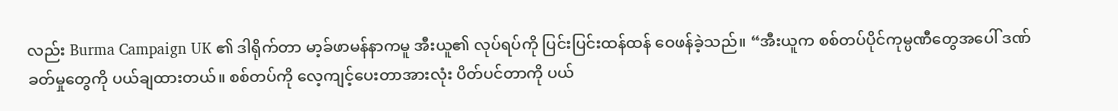လည်း Burma Campaign UK ၏ ဒါရိုက်တာ မာ့ခ်ဖာမန်နာကမူ အီးယူ၏ လုပ်ရပ်ကို ပြင်းပြင်းထန်ထန် ဝေဖန်ခဲ့သည်။ “အီးယူက စစ်တပ်ပိုင်ကုမ္ပဏီတွေအပေါ် ဒဏ်ခတ်မှုတွေကို ပယ်ချထားတယ်။ စစ်တပ်ကို လေ့ကျင့်ပေးတာအားလုံး ပိတ်ပင်တာကို ပယ်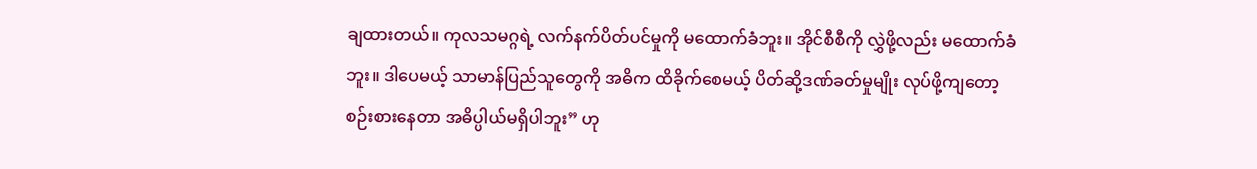ချထားတယ်။ ကုလသမဂ္ဂရဲ့ လက်နက်ပိတ်ပင်မှုကို မထောက်ခံဘူး။ အိုင်စီစီကို လွှဲဖို့လည်း မထောက်ခံဘူး။ ဒါပေမယ့် သာမာန်ပြည်သူတွေကို အဓိက ထိခိုက်စေမယ့် ပိတ်ဆို့ဒဏ်ခတ်မှုမျိုး လုပ်ဖို့ကျတော့ စဉ်းစားနေတာ အဓိပ္ပါယ်မရှိပါဘူး” ဟု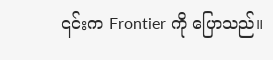၎င်းက Frontier ကို ပြောသည်။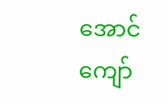အောင်ကျော်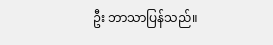ဦး ဘာသာပြန်သည်။